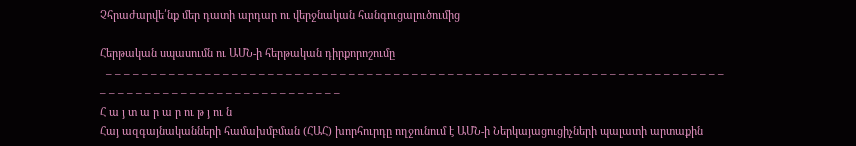Չհրաժարվե՛նք մեր դատի արդար ու վերջնական հանգուցալուծումից

Հերթական սպասումն ու ԱՄՆ-ի հերթական դիրքորոշումը
  – – – – – – – – – – – – – – – – – – – – – – – – – – – – – – – – – – – – – – – – – – – – – – – – – – – – – – – – – – – – – – – – – – – – – – – – – – – – – – – – – – – – – – – – – – – – – – – –
Հ ա յ տ ա ր ա ր ու թ յ ու ն
Հայ ազգայնականների համախմբման (ՀԱՀ) խորհուրդը ողջունում է ԱՄՆ-ի Ներկայացուցիչների պալատի արտաքին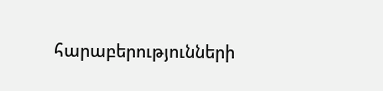հարաբերությունների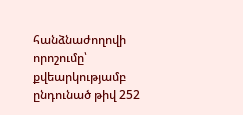հանձնաժողովի որոշումը՝ քվեարկությամբ ընդունած թիվ 252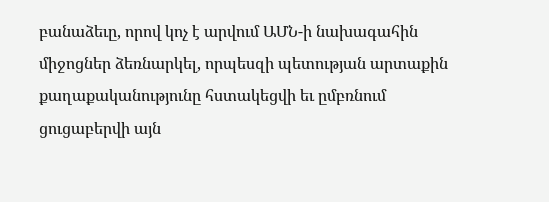բանաձեւը, որով կոչ է արվում ԱՄՆ-ի նախագահին միջոցներ ձեռնարկել, որպեսզի պետության արտաքին քաղաքականությունը հստակեցվի եւ ըմբռնում ցուցաբերվի այն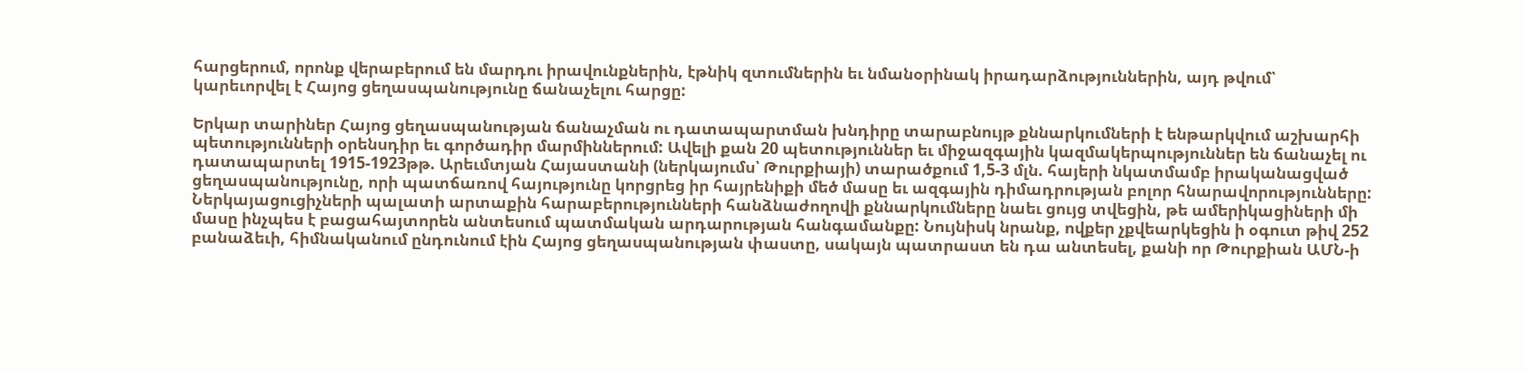հարցերում, որոնք վերաբերում են մարդու իրավունքներին, էթնիկ զտումներին եւ նմանօրինակ իրադարձություններին, այդ թվում՝ կարեւորվել է Հայոց ցեղասպանությունը ճանաչելու հարցը:

Երկար տարիներ Հայոց ցեղասպանության ճանաչման ու դատապարտման խնդիրը տարաբնույթ քննարկումների է ենթարկվում աշխարհի պետությունների օրենսդիր եւ գործադիր մարմիններում: Ավելի քան 20 պետություններ եւ միջազգային կազմակերպություններ են ճանաչել ու դատապարտել 1915-1923թթ. Արեւմտյան Հայաստանի (ներկայումս՝ Թուրքիայի) տարածքում 1,5-3 մլն. հայերի նկատմամբ իրականացված ցեղասպանությունը, որի պատճառով հայությունը կորցրեց իր հայրենիքի մեծ մասը եւ ազգային դիմադրության բոլոր հնարավորությունները:
Ներկայացուցիչների պալատի արտաքին հարաբերությունների հանձնաժողովի քննարկումները նաեւ ցույց տվեցին, թե ամերիկացիների մի մասը ինչպես է բացահայտորեն անտեսում պատմական արդարության հանգամանքը: Նույնիսկ նրանք, ովքեր չքվեարկեցին ի օգուտ թիվ 252 բանաձեւի, հիմնականում ընդունում էին Հայոց ցեղասպանության փաստը, սակայն պատրաստ են դա անտեսել, քանի որ Թուրքիան ԱՄՆ-ի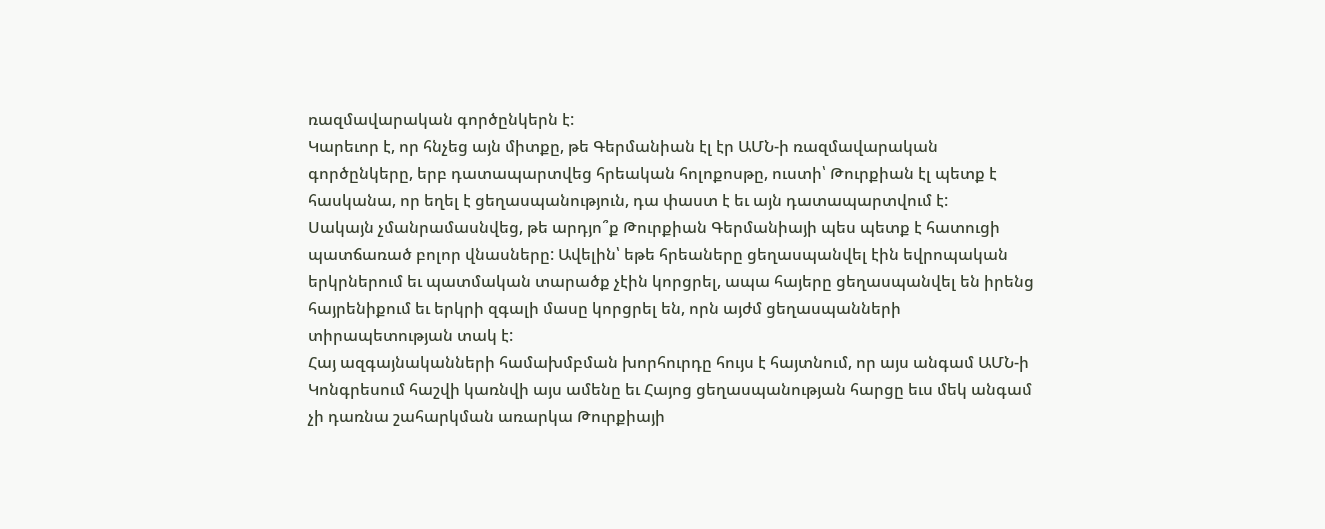ռազմավարական գործընկերն է:
Կարեւոր է, որ հնչեց այն միտքը, թե Գերմանիան էլ էր ԱՄՆ-ի ռազմավարական գործընկերը, երբ դատապարտվեց հրեական հոլոքոսթը, ուստի՝ Թուրքիան էլ պետք է հասկանա, որ եղել է ցեղասպանություն, դա փաստ է եւ այն դատապարտվում է:
Սակայն չմանրամասնվեց, թե արդյո՞ք Թուրքիան Գերմանիայի պես պետք է հատուցի պատճառած բոլոր վնասները: Ավելին՝ եթե հրեաները ցեղասպանվել էին եվրոպական երկրներում եւ պատմական տարածք չէին կորցրել, ապա հայերը ցեղասպանվել են իրենց հայրենիքում եւ երկրի զգալի մասը կորցրել են, որն այժմ ցեղասպանների տիրապետության տակ է:
Հայ ազգայնականների համախմբման խորհուրդը հույս է հայտնում, որ այս անգամ ԱՄՆ-ի Կոնգրեսում հաշվի կառնվի այս ամենը եւ Հայոց ցեղասպանության հարցը եւս մեկ անգամ չի դառնա շահարկման առարկա Թուրքիայի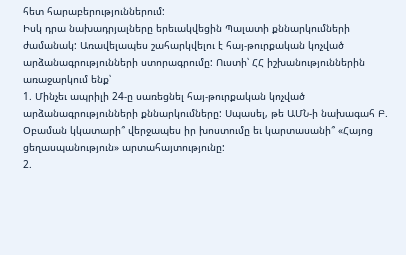հետ հարաբերություններում:
Իսկ դրա նախադրյալները երեւակվեցին Պալատի քննարկումների ժամանակ: Առավելապես շահարկվելու է հայ-թուրքական կոչված արձանագրությունների ստորագրումը: Ուստի՝ ՀՀ իշխանություններին առաջարկում ենք՝
1. Մինչեւ ապրիլի 24-ը սառեցնել հայ-թուրքական կոչված արձանագրությունների քննարկումները: Սպասել, թե ԱՄՆ-ի նախագահ Բ. Օբաման կկատարի՞ վերջապես իր խոստումը եւ կարտասանի՞ «Հայոց ցեղասպանություն» արտահայտությունը:
2.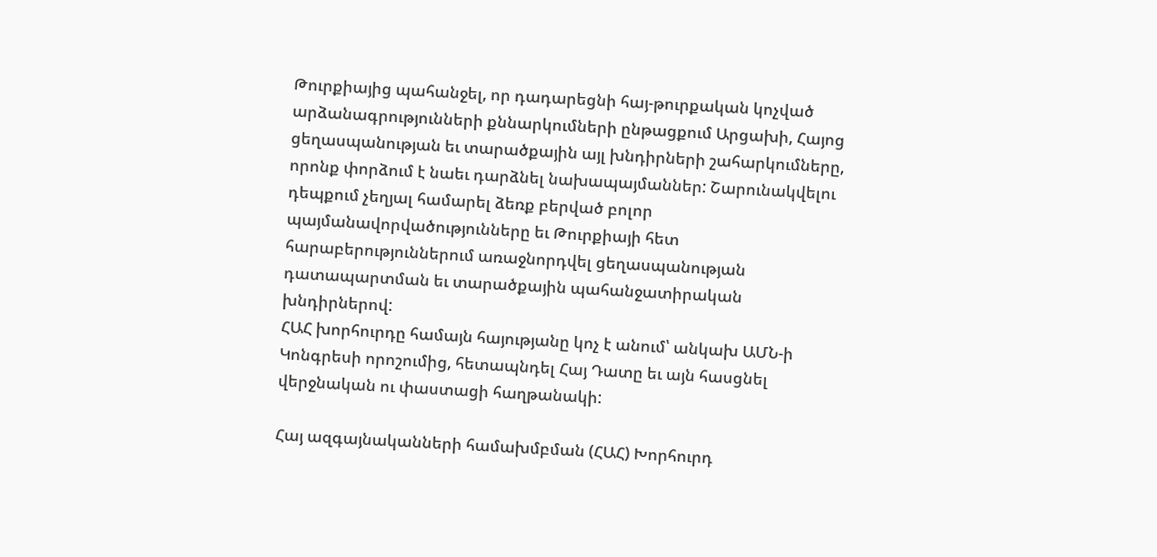Թուրքիայից պահանջել, որ դադարեցնի հայ-թուրքական կոչված արձանագրությունների քննարկումների ընթացքում Արցախի, Հայոց ցեղասպանության եւ տարածքային այլ խնդիրների շահարկումները, որոնք փորձում է նաեւ դարձնել նախապայմաններ: Շարունակվելու դեպքում չեղյալ համարել ձեռք բերված բոլոր պայմանավորվածությունները եւ Թուրքիայի հետ հարաբերություններում առաջնորդվել ցեղասպանության դատապարտման եւ տարածքային պահանջատիրական խնդիրներով:
ՀԱՀ խորհուրդը համայն հայությանը կոչ է անում՝ անկախ ԱՄՆ-ի Կոնգրեսի որոշումից, հետապնդել Հայ Դատը եւ այն հասցնել վերջնական ու փաստացի հաղթանակի:

Հայ ազգայնականների համախմբման (ՀԱՀ) Խորհուրդ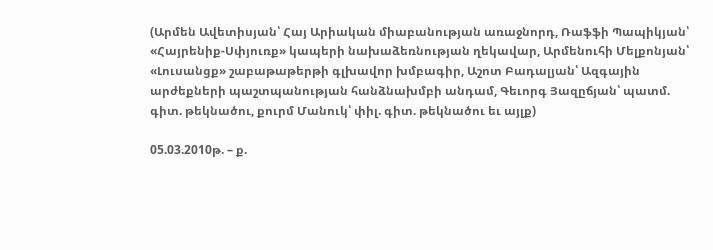(Արմեն Ավետիսյան՝ Հայ Արիական միաբանության առաջնորդ, Ռաֆֆի Պապիկյան՝ «Հայրենիք-Սփյուռք» կապերի նախաձեռնության ղեկավար, Արմենուհի Մելքոնյան՝ «Լուսանցք» շաբաթաթերթի գլխավոր խմբագիր, Աշոտ Բադալյան՝ Ազգային արժեքների պաշտպանության հանձնախմբի անդամ, Գեւորգ Յազըճյան՝ պատմ. գիտ. թեկնածու, քուրմ Մանուկ՝ փիլ. գիտ. թեկնածու եւ այլք)

05.03.2010թ. – ք.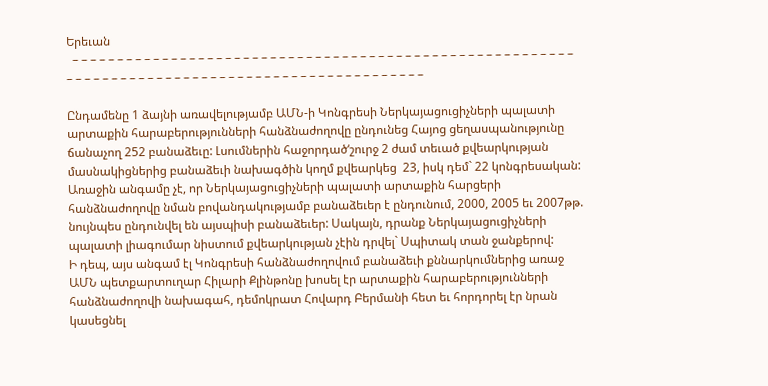Երեւան
  – – – – – – – – – – – – – – – – – – – – – – – – – – – – – – – – – – – – – – – – – – – – – – – – – – – – – – – – – – – – – – – – – – – – – – – – – – – – – – – – – – – – – – – – – – – – – – – –

Ընդամենը 1 ձայնի առավելությամբ ԱՄՆ-ի Կոնգրեսի Ներկայացուցիչների պալատի արտաքին հարաբերությունների հանձնաժողովը ընդունեց Հայոց ցեղասպանությունը ճանաչող 252 բանաձեւը: Լսումներին հաջորդած‘շուրջ 2 ժամ տեւած քվեարկության մասնակիցներից բանաձեւի նախագծին կողմ քվեարկեց  23, իսկ դեմ` 22 կոնգրեսական: Առաջին անգամը չէ, որ Ներկայացուցիչների պալատի արտաքին հարցերի հանձնաժողովը նման բովանդակությամբ բանաձեւեր է ընդունում, 2000, 2005 եւ 2007թթ. նույնպես ընդունվել են այսպիսի բանաձեւեր: Սակայն, դրանք Ներկայացուցիչների պալատի լիագումար նիստում քվեարկության չէին դրվել` Սպիտակ տան ջանքերով:
Ի դեպ, այս անգամ էլ Կոնգրեսի հանձնաժողովում բանաձեւի քննարկումներից առաջ ԱՄՆ պետքարտուղար Հիլարի Քլինթոնը խոսել էր արտաքին հարաբերությունների հանձնաժողովի նախագահ, դեմոկրատ Հովարդ Բերմանի հետ եւ հորդորել էր նրան կասեցնել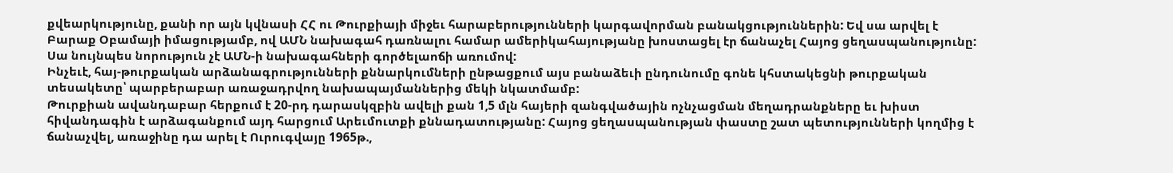քվեարկությունը, քանի որ այն կվնասի ՀՀ ու Թուրքիայի միջեւ հարաբերությունների կարգավորման բանակցություններին: Եվ սա արվել է Բարաք Օբամայի իմացությամբ, ով ԱՄՆ նախագահ դառնալու համար ամերիկահայությանը խոստացել էր ճանաչել Հայոց ցեղասպանությունը: Սա նույնպես նորություն չէ ԱՄՆ-ի նախագահների գործելաոճի առումով:
Ինչեւէ, հայ-թուրքական արձանագրությունների քննարկումների ընթացքում այս բանաձեւի ընդունումը գոնե կհստակեցնի թուրքական տեսակետը՝ պարբերաբար առաջադրվող նախապայմաններից մեկի նկատմամբ:
Թուրքիան ավանդաբար հերքում է 20-րդ դարասկզբին ավելի քան 1,5 մլն հայերի զանգվածային ոչնչացման մեղադրանքները եւ խիստ հիվանդագին է արձագանքում այդ հարցում Արեւմուտքի քննադատությանը: Հայոց ցեղասպանության փաստը շատ պետությունների կողմից է ճանաչվել, առաջինը դա արել է Ուրուգվայը 1965թ.,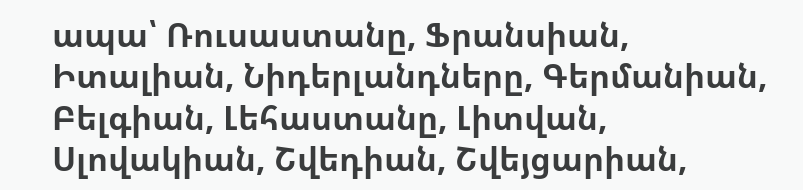ապա՝ Ռուսաստանը, Ֆրանսիան, Իտալիան, Նիդերլանդները, Գերմանիան, Բելգիան, Լեհաստանը, Լիտվան, Սլովակիան, Շվեդիան, Շվեյցարիան,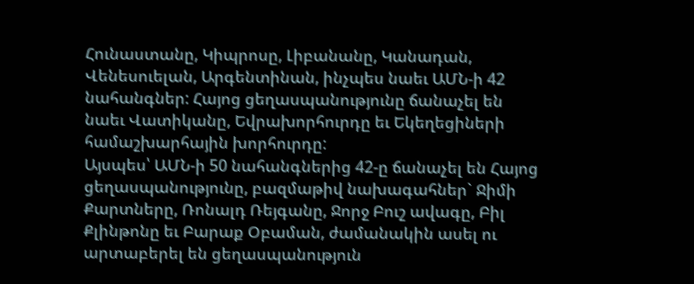Հունաստանը, Կիպրոսը, Լիբանանը, Կանադան, Վենեսուելան, Արգենտինան, ինչպես նաեւ ԱՄՆ-ի 42 նահանգներ: Հայոց ցեղասպանությունը ճանաչել են նաեւ Վատիկանը, Եվրախորհուրդը եւ Եկեղեցիների համաշխարհային խորհուրդը:
Այսպես՝ ԱՄՆ-ի 50 նահանգներից 42-ը ճանաչել են Հայոց ցեղասպանությունը, բազմաթիվ նախագահներ` Ջիմի Քարտները, Ռոնալդ Ռեյգանը, Ջորջ Բուշ ավագը, Բիլ Քլինթոնը եւ Բարաք Օբաման, ժամանակին ասել ու արտաբերել են ցեղասպանություն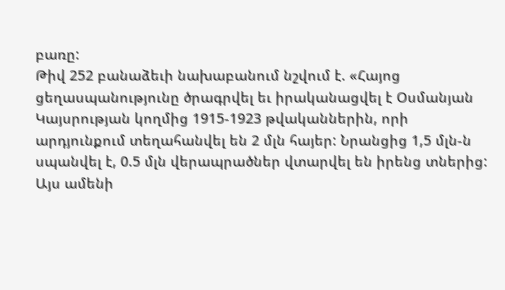բառը:
Թիվ 252 բանաձեւի նախաբանում նշվում է. «Հայոց ցեղասպանությունը ծրագրվել եւ իրականացվել է Օսմանյան Կայսրության կողմից 1915-1923 թվականներին, որի արդյունքում տեղահանվել են 2 մլն հայեր: Նրանցից 1,5 մլն-ն սպանվել է, 0.5 մլն վերապրածներ վտարվել են իրենց տներից: Այս ամենի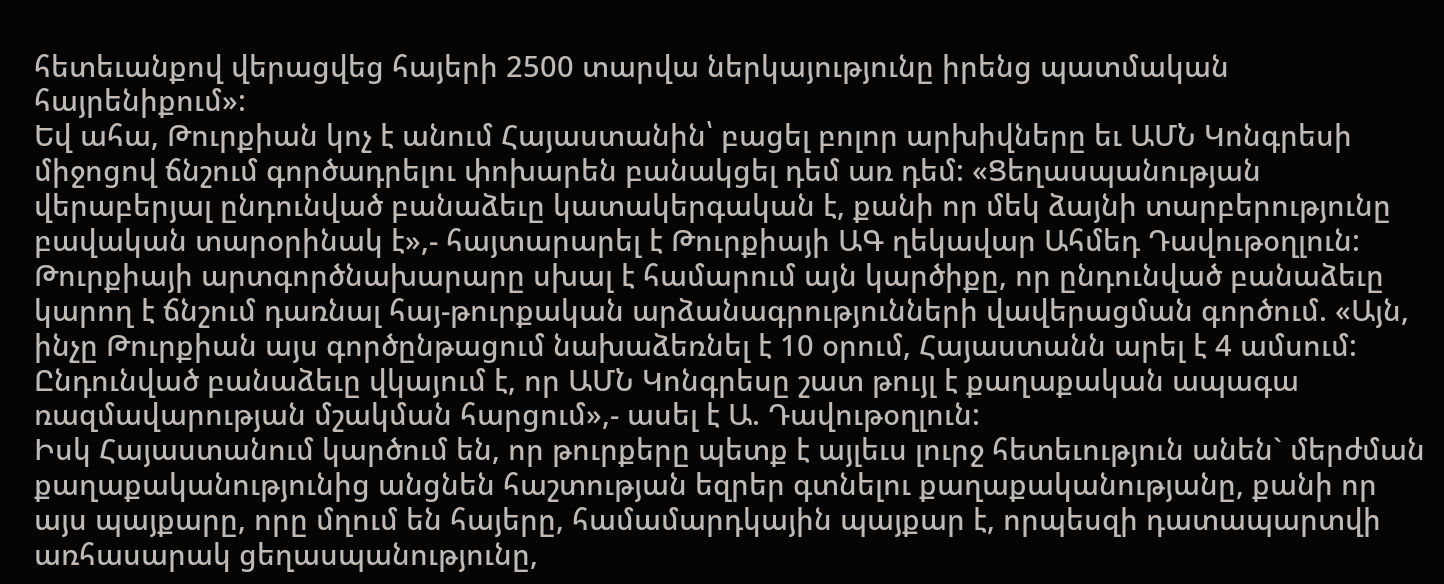հետեւանքով վերացվեց հայերի 2500 տարվա ներկայությունը իրենց պատմական հայրենիքում»:
Եվ ահա, Թուրքիան կոչ է անում Հայաստանին՝ բացել բոլոր արխիվները եւ ԱՄՆ Կոնգրեսի միջոցով ճնշում գործադրելու փոխարեն բանակցել դեմ առ դեմ: «Ցեղասպանության վերաբերյալ ընդունված բանաձեւը կատակերգական է, քանի որ մեկ ձայնի տարբերությունը բավական տարօրինակ է»,- հայտարարել է Թուրքիայի ԱԳ ղեկավար Ահմեդ Դավութօղլուն: Թուրքիայի արտգործնախարարը սխալ է համարում այն կարծիքը, որ ընդունված բանաձեւը կարող է ճնշում դառնալ հայ-թուրքական արձանագրությունների վավերացման գործում. «Այն, ինչը Թուրքիան այս գործընթացում նախաձեռնել է 10 օրում, Հայաստանն արել է 4 ամսում: Ընդունված բանաձեւը վկայում է, որ ԱՄՆ Կոնգրեսը շատ թույլ է քաղաքական ապագա ռազմավարության մշակման հարցում»,- ասել է Ա. Դավութօղլուն:
Իսկ Հայաստանում կարծում են, որ թուրքերը պետք է այլեւս լուրջ հետեւություն անեն` մերժման քաղաքականությունից անցնեն հաշտության եզրեր գտնելու քաղաքականությանը, քանի որ այս պայքարը, որը մղում են հայերը, համամարդկային պայքար է, որպեսզի դատապարտվի առհասարակ ցեղասպանությունը,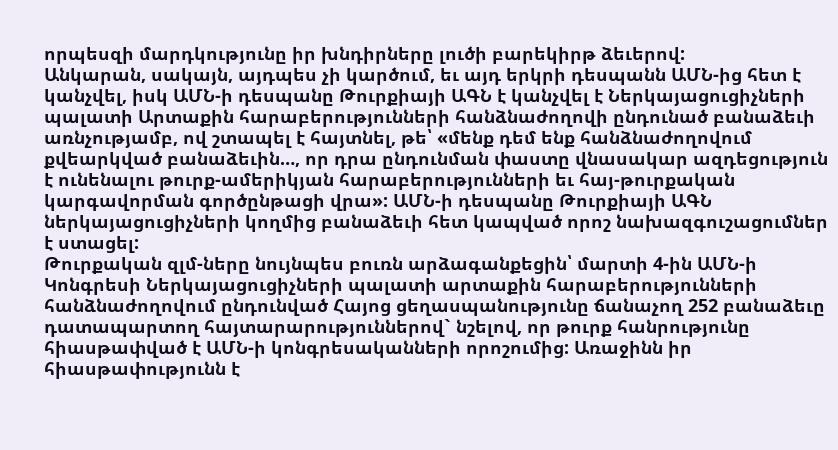որպեսզի մարդկությունը իր խնդիրները լուծի բարեկիրթ ձեւերով:
Անկարան, սակայն, այդպես չի կարծում, եւ այդ երկրի դեսպանն ԱՄՆ-ից հետ է կանչվել, իսկ ԱՄՆ-ի դեսպանը Թուրքիայի ԱԳՆ է կանչվել է Ներկայացուցիչների պալատի Արտաքին հարաբերությունների հանձնաժողովի ընդունած բանաձեւի առնչությամբ, ով շտապել է հայտնել, թե՝ «մենք դեմ ենք հանձնաժողովում քվեարկված բանաձեւին…, որ դրա ընդունման փաստը վնասակար ազդեցություն է ունենալու թուրք-ամերիկյան հարաբերությունների եւ հայ-թուրքական կարգավորման գործընթացի վրա»: ԱՄՆ-ի դեսպանը Թուրքիայի ԱԳՆ ներկայացուցիչների կողմից բանաձեւի հետ կապված որոշ նախազգուշացումներ է ստացել:
Թուրքական զլմ-ները նույնպես բուռն արձագանքեցին՝ մարտի 4-ին ԱՄՆ-ի Կոնգրեսի Ներկայացուցիչների պալատի արտաքին հարաբերությունների հանձնաժողովում ընդունված Հայոց ցեղասպանությունը ճանաչող 252 բանաձեւը դատապարտող հայտարարություններով` նշելով, որ թուրք հանրությունը հիասթափված է ԱՄՆ-ի կոնգրեսականների որոշումից: Առաջինն իր հիասթափությունն է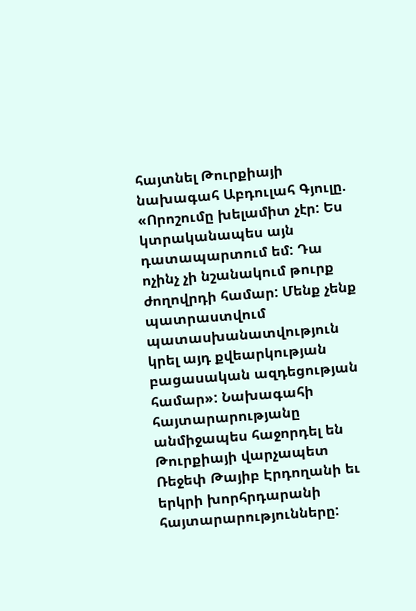հայտնել Թուրքիայի նախագահ Աբդուլահ Գյուլը. «Որոշումը խելամիտ չէր: Ես կտրականապես այն դատապարտում եմ: Դա ոչինչ չի նշանակում թուրք ժողովրդի համար: Մենք չենք պատրաստվում պատասխանատվություն կրել այդ քվեարկության բացասական ազդեցության համար»: Նախագահի հայտարարությանը անմիջապես հաջորդել են Թուրքիայի վարչապետ Ռեջեփ Թայիբ Էրդողանի եւ երկրի խորհրդարանի հայտարարությունները: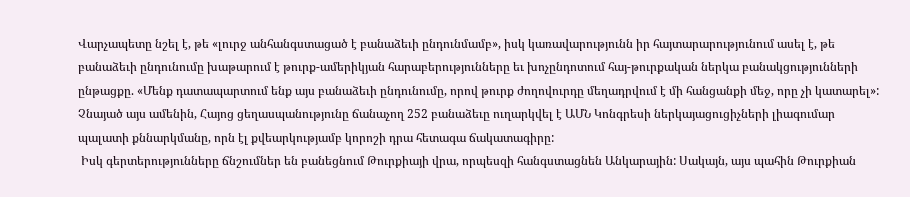Վարչապետը նշել է, թե «լուրջ անհանգստացած է բանաձեւի ընդունմամբ», իսկ կառավարությունն իր հայտարարությունում ասել է, թե բանաձեւի ընդունումը խաթարում է թուրք-ամերիկյան հարաբերությունները եւ խոչընդոտում հայ-թուրքական ներկա բանակցությունների ընթացքը. «Մենք դատապարտում ենք այս բանաձեւի ընդունումը, որով թուրք ժողովուրդը մեղադրվում է մի հանցանքի մեջ, որը չի կատարել»:
Չնայած այս ամենին, Հայոց ցեղասպանությունը ճանաչող 252 բանաձեւը ուղարկվել է ԱՄՆ Կոնգրեսի ներկայացուցիչների լիագումար պալատի քննարկմանը, որն էլ քվեարկությամբ կորոշի դրա հետագա ճակատագիրը:
 Իսկ գերտերությունները ճնշումներ են բանեցնում Թուրքիայի վրա, որպեսզի հանգստացնեն Անկարային: Սակայն, այս պահին Թուրքիան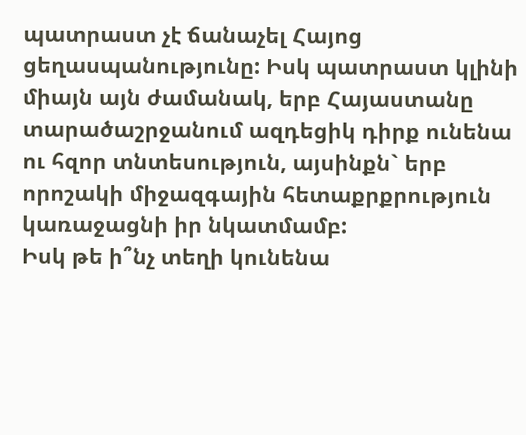պատրաստ չէ ճանաչել Հայոց ցեղասպանությունը: Իսկ պատրաստ կլինի միայն այն ժամանակ, երբ Հայաստանը տարածաշրջանում ազդեցիկ դիրք ունենա ու հզոր տնտեսություն, այսինքն` երբ որոշակի միջազգային հետաքրքրություն կառաջացնի իր նկատմամբ:
Իսկ թե ի՞նչ տեղի կունենա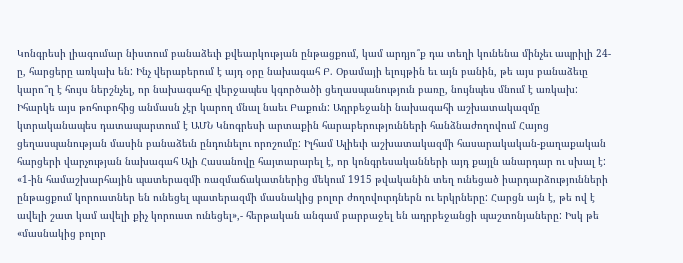Կոնգրեսի լիագումար նիստում բանաձեւի քվեարկության ընթացքում, կամ արդյո՞ք դա տեղի կունենա մինչեւ ապրիլի 24-ը, հարցերը առկախ են: Ինչ վերաբերում է այդ օրը նախագահ Բ. Օբամայի ելույթին եւ այն բանին, թե այս բանաձեւը կարո՞ղ է հույս ներշնչել, որ նախագահը վերջապես կգործածի ցեղասպանություն բառը, նույնպես մնում է առկախ: Իհարկե այս թոհուբոհից անմասն չէր կարող մնալ նաեւ Բաքուն: Ադրբեջանի նախագահի աշխատակազմը կտրականապես դատապարտում է ԱՄՆ Կնոգրեսի արտաքին հարաբերությունների հանձնաժողովում Հայոց ցեղասպանության մասին բանաձեւն ընդունելու որոշումը: Իլհամ Ալիեւի աշխատակազմի հասարակական-քաղաքական հարցերի վարչության նախագահ Ալի Հասանովը հայտարարել է, որ կոնգրեսականների այդ քայլն անարդար ու սխալ է: «1-ին համաշխարհային պատերազմի ռազմաճակատներից մեկում 1915 թվականին տեղ ունեցած իարդարձությունների ընթացքում կորուստներ են ունեցել պատերազմի մասնակից բոլոր ժողովուրդներն ու երկրները: Հարցն այն է, թե ով է ավելի շատ կամ ավելի քիչ կորուստ ունեցել»,- հերթական անգամ բարբաջել են ադրբեջանցի պաշտոնյաները: Իսկ թե «մասնակից բոլոր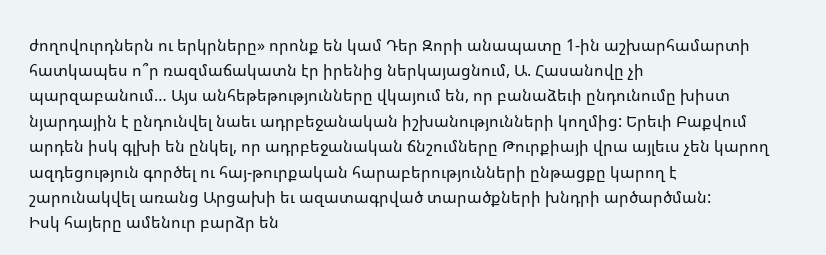ժողովուրդներն ու երկրները» որոնք են կամ Դեր Զորի անապատը 1-ին աշխարհամարտի հատկապես ո՞ր ռազմաճակատն էր իրենից ներկայացնում, Ա. Հասանովը չի պարզաբանում… Այս անհեթեթությունները վկայում են, որ բանաձեւի ընդունումը խիստ նյարդային է ընդունվել նաեւ ադրբեջանական իշխանությունների կողմից: Երեւի Բաքվում արդեն իսկ գլխի են ընկել, որ ադրբեջանական ճնշումները Թուրքիայի վրա այլեւս չեն կարող ազդեցություն գործել ու հայ-թուրքական հարաբերությունների ընթացքը կարող է շարունակվել առանց Արցախի եւ ազատագրված տարածքների խնդրի արծարծման:
Իսկ հայերը ամենուր բարձր են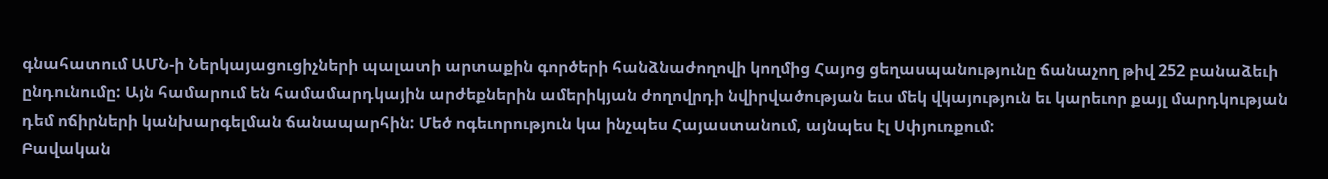գնահատում ԱՄՆ-ի Ներկայացուցիչների պալատի արտաքին գործերի հանձնաժողովի կողմից Հայոց ցեղասպանությունը ճանաչող թիվ 252 բանաձեւի ընդունումը: Այն համարում են համամարդկային արժեքներին ամերիկյան ժողովրդի նվիրվածության եւս մեկ վկայություն եւ կարեւոր քայլ մարդկության դեմ ոճիրների կանխարգելման ճանապարհին: Մեծ ոգեւորություն կա ինչպես Հայաստանում, այնպես էլ Սփյուռքում:
Բավական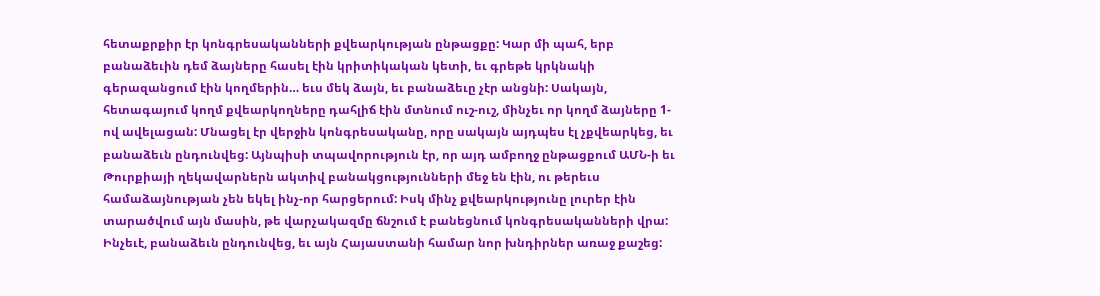հետաքրքիր էր կոնգրեսականների քվեարկության ընթացքը: Կար մի պահ, երբ բանաձեւին դեմ ձայները հասել էին կրիտիկական կետի, եւ գրեթե կրկնակի գերազանցում էին կողմերին… եւս մեկ ձայն, եւ բանաձեւը չէր անցնի: Սակայն, հետագայում կողմ քվեարկողները դահլիճ էին մտնում ուշ-ուշ, մինչեւ որ կողմ ձայները 1-ով ավելացան: Մնացել էր վերջին կոնգրեսականը, որը սակայն այդպես էլ չքվեարկեց, եւ բանաձեւն ընդունվեց: Այնպիսի տպավորություն էր, որ այդ ամբողջ ընթացքում ԱՄՆ-ի եւ Թուրքիայի ղեկավարներն ակտիվ բանակցությունների մեջ են էին, ու թերեւս համաձայնության չեն եկել ինչ-որ հարցերում: Իսկ մինչ քվեարկությունը լուրեր էին տարածվում այն մասին, թե վարչակազմը ճնշում է բանեցնում կոնգրեսականների վրա: Ինչեւէ, բանաձեւն ընդունվեց, եւ այն Հայաստանի համար նոր խնդիրներ առաջ քաշեց: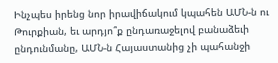Ինչպես իրենց նոր իրավիճակում կպահեն ԱՄՆ-ն ու Թուրքիան, եւ արդյո՞ք ընդառաջելով բանաձեւի ընդունմանը, ԱՄՆ-ն Հայաստանից չի պահանջի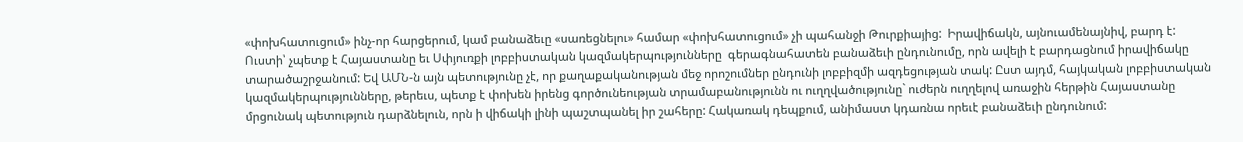«փոխհատուցում» ինչ-որ հարցերում, կամ բանաձեւը «սառեցնելու» համար «փոխհատուցում» չի պահանջի Թուրքիայից:  Իրավիճակն, այնուամենայնիվ, բարդ է:
Ուստի՝ չպետք է Հայաստանը եւ Սփյուռքի լոբբիստական կազմակերպությունները  գերագնահատեն բանաձեւի ընդունումը, որն ավելի է բարդացնում իրավիճակը տարածաշրջանում: Եվ ԱՄՆ-ն այն պետությունը չէ, որ քաղաքականության մեջ որոշումներ ընդունի լոբբիզմի ազդեցության տակ: Ըստ այդմ, հայկական լոբբիստական կազմակերպությունները, թերեւս, պետք է փոխեն իրենց գործունեության տրամաբանությունն ու ուղղվածությունը` ուժերն ուղղելով առաջին հերթին Հայաստանը մրցունակ պետություն դարձնելուն, որն ի վիճակի լինի պաշտպանել իր շահերը: Հակառակ դեպքում, անիմաստ կդառնա որեւէ բանաձեւի ընդունում: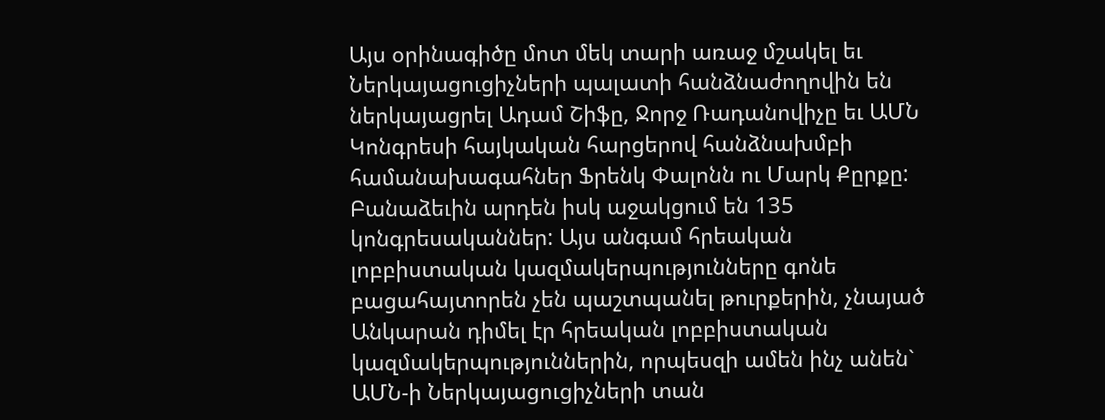Այս օրինագիծը մոտ մեկ տարի առաջ մշակել եւ Ներկայացուցիչների պալատի հանձնաժողովին են ներկայացրել Ադամ Շիֆը, Ջորջ Ռադանովիչը եւ ԱՄՆ Կոնգրեսի հայկական հարցերով հանձնախմբի համանախագահներ Ֆրենկ Փալոնն ու Մարկ Քըրքը: Բանաձեւին արդեն իսկ աջակցում են 135 կոնգրեսականներ: Այս անգամ հրեական լոբբիստական կազմակերպությունները գոնե բացահայտորեն չեն պաշտպանել թուրքերին, չնայած Անկարան դիմել էր հրեական լոբբիստական կազմակերպություններին, որպեսզի ամեն ինչ անեն` ԱՄՆ-ի Ներկայացուցիչների տան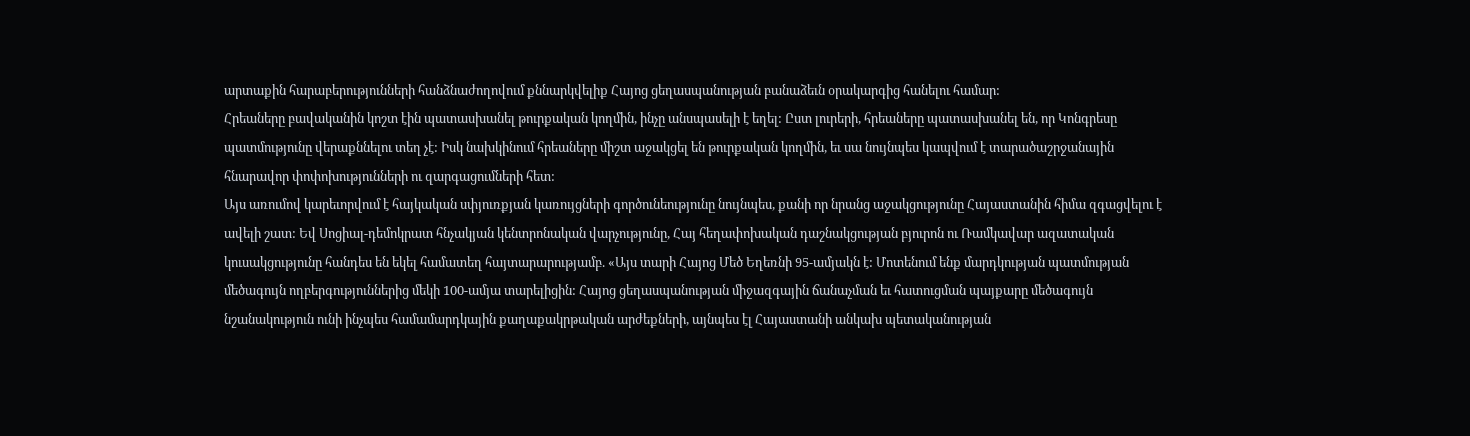արտաքին հարաբերությունների հանձնաժողովում քննարկվելիք Հայոց ցեղասպանության բանաձեւն օրակարգից հանելու համար:
Հրեաները բավականին կոշտ էին պատասխանել թուրքական կողմին, ինչը անսպասելի է եղել: Ըստ լուրերի, հրեաները պատասխանել են, որ Կոնգրեսը պատմությունը վերաքննելու տեղ չէ: Իսկ նախկինում հրեաները միշտ աջակցել են թուրքական կողմին, եւ սա նույնպես կապվում է տարածաշրջանային հնարավոր փոփոխությունների ու զարգացումների հետ:
Այս առումով կարեւորվում է հայկական սփյուռքյան կառույցների գործունեությունը նույնպես, քանի որ նրանց աջակցությունը Հայաստանին հիմա զգացվելու է ավելի շատ: Եվ Սոցիալ-դեմոկրատ հնչակյան կենտրոնական վարչությունը, Հայ հեղափոխական դաշնակցության բյուրոն ու Ռամկավար ազատական կուսակցությունը հանդես են եկել համատեղ հայտարարությամբ. «Այս տարի Հայոց Մեծ Եղեռնի 95-ամյակն է: Մոտենում ենք մարդկության պատմության մեծագույն ողբերգություններից մեկի 100-ամյա տարելիցին: Հայոց ցեղասպանության միջազգային ճանաչման եւ հատուցման պայքարը մեծագույն նշանակություն ունի ինչպես համամարդկային քաղաքակրթական արժեքների, այնպես էլ Հայաստանի անկախ պետականության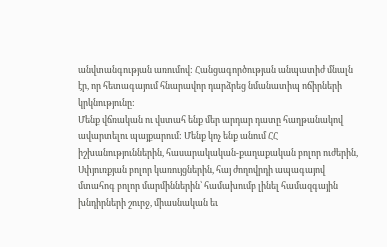անվտանգության առումով: Հանցագործության անպատիժ մնալն էր, որ հետագայում հնարավոր դարձրեց նմանատիպ ոճիրների կրկնությունը:
Մենք վճռական ու վստահ ենք մեր արդար դատը հաղթանակով ավարտելու պայքարում: Մենք կոչ ենք անում ՀՀ իշխանություններին, հասարակական-քաղաքական բոլոր ուժերին, Սփյուռքյան բոլոր կառույցներին, հայ ժողովրդի ապագայով մտահոգ բոլոր մարմիններին՝ համախումբ լինել համազգային խնդիրների շուրջ, միասնական եւ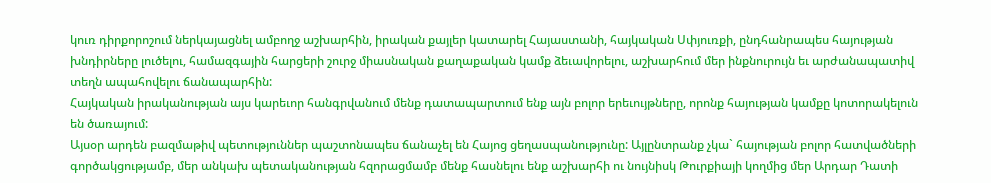կուռ դիրքորոշում ներկայացնել ամբողջ աշխարհին, իրական քայլեր կատարել Հայաստանի, հայկական Սփյուռքի, ընդհանրապես հայության խնդիրները լուծելու, համազգային հարցերի շուրջ միասնական քաղաքական կամք ձեւավորելու, աշխարհում մեր ինքնուրույն եւ արժանապատիվ տեղն ապահովելու ճանապարհին:
Հայկական իրականության այս կարեւոր հանգրվանում մենք դատապարտում ենք այն բոլոր երեւույթները, որոնք հայության կամքը կոտորակելուն են ծառայում:
Այսօր արդեն բազմաթիվ պետություններ պաշտոնապես ճանաչել են Հայոց ցեղասպանությունը: Այլընտրանք չկա` հայության բոլոր հատվածների գործակցությամբ, մեր անկախ պետականության հզորացմամբ մենք հասնելու ենք աշխարհի ու նույնիսկ Թուրքիայի կողմից մեր Արդար Դատի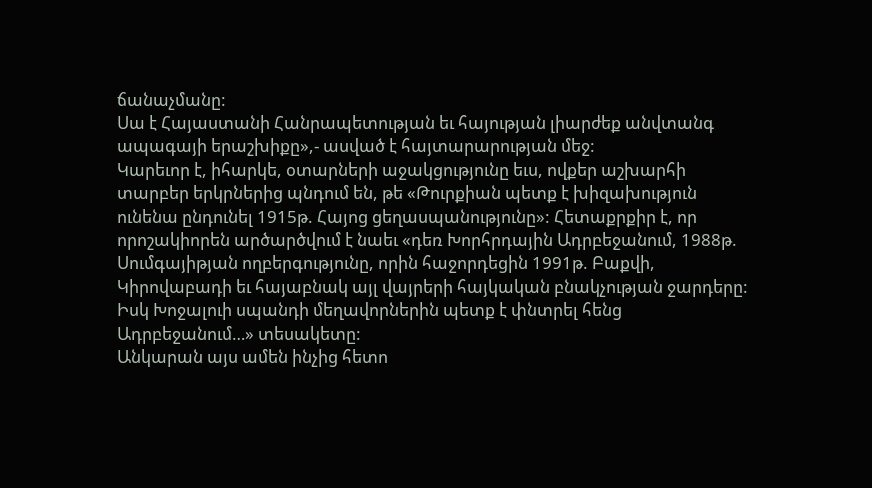ճանաչմանը:
Սա է Հայաստանի Հանրապետության եւ հայության լիարժեք անվտանգ ապագայի երաշխիքը»,- ասված է հայտարարության մեջ:
Կարեւոր է, իհարկե, օտարների աջակցությունը եւս, ովքեր աշխարհի տարբեր երկրներից պնդում են, թե «Թուրքիան պետք է խիզախություն ունենա ընդունել 1915թ. Հայոց ցեղասպանությունը»: Հետաքրքիր է, որ որոշակիորեն արծարծվում է նաեւ «դեռ Խորհրդային Ադրբեջանում, 1988թ. Սումգայիթյան ողբերգությունը, որին հաջորդեցին 1991թ. Բաքվի, Կիրովաբադի եւ հայաբնակ այլ վայրերի հայկական բնակչության ջարդերը: Իսկ Խոջալուի սպանդի մեղավորներին պետք է փնտրել հենց Ադրբեջանում…» տեսակետը:
Անկարան այս ամեն ինչից հետո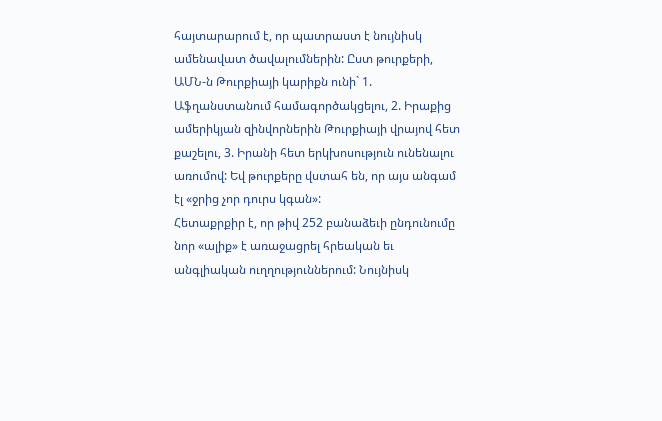հայտարարում է, որ պատրաստ է նույնիսկ ամենավատ ծավալումներին: Ըստ թուրքերի, ԱՄՆ-ն Թուրքիայի կարիքն ունի` 1. Աֆղանստանում համագործակցելու, 2. Իրաքից ամերիկյան զինվորներին Թուրքիայի վրայով հետ քաշելու, 3. Իրանի հետ երկխոսություն ունենալու առումով: Եվ թուրքերը վստահ են, որ այս անգամ էլ «ջրից չոր դուրս կգան»:
Հետաքրքիր է, որ թիվ 252 բանաձեւի ընդունումը նոր «ալիք» է առաջացրել հրեական եւ անգլիական ուղղություններում: Նույնիսկ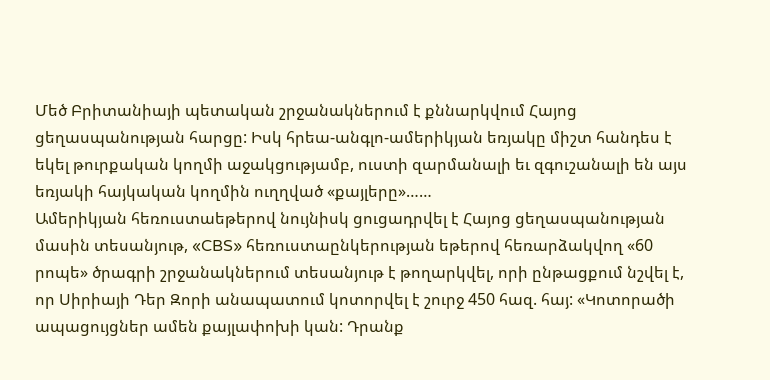Մեծ Բրիտանիայի պետական շրջանակներում է քննարկվում Հայոց ցեղասպանության հարցը: Իսկ հրեա-անգլո-ամերիկյան եռյակը միշտ հանդես է եկել թուրքական կողմի աջակցությամբ, ուստի զարմանալի եւ զգուշանալի են այս եռյակի հայկական կողմին ուղղված «քայլերը»……
Ամերիկյան հեռուստաեթերով նույնիսկ ցուցադրվել է Հայոց ցեղասպանության մասին տեսանյութ, «CBS» հեռուստաընկերության եթերով հեռարձակվող «60 րոպե» ծրագրի շրջանակներում տեսանյութ է թողարկվել, որի ընթացքում նշվել է, որ Սիրիայի Դեր Զորի անապատում կոտորվել է շուրջ 450 հազ. հայ: «Կոտորածի ապացույցներ ամեն քայլափոխի կան: Դրանք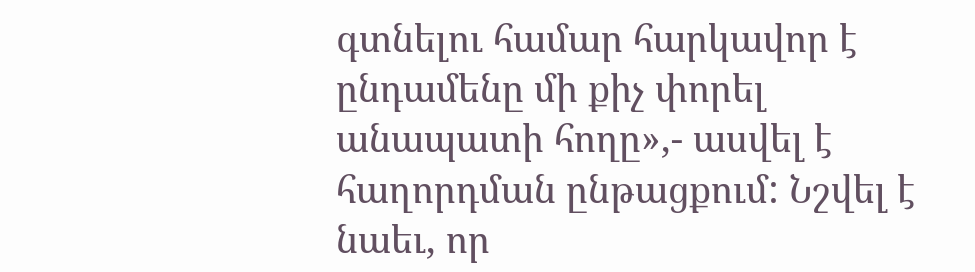գտնելու համար հարկավոր է ընդամենը մի քիչ փորել անապատի հողը»,- ասվել է հաղորդման ընթացքում: Նշվել է նաեւ, որ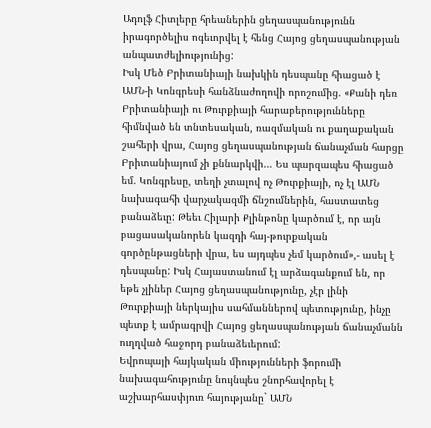Ադոլֆ Հիտլերը հրեաներին ցեղասպանությունն իրագործելիս ոգեւորվել է հենց Հայոց ցեղասպանության անպատժելիությունից:
Իսկ Մեծ Բրիտանիայի նախկին դեսպանը հիացած է ԱՄՆ-ի Կոնգրեսի հանձնաժողովի որոշումից. «Քանի դեռ Բրիտանիայի ու Թուրքիայի հարաբերությունները հիմնված են տնտեսական, ռազմական ու քաղաքական շահերի վրա, Հայոց ցեղասպանության ճանաչման հարցը Բրիտանիայում չի քննարկվի… Ես պարզապես հիացած եմ. Կոնգրեսը, տեղի չտալով ոչ Թուրքիայի, ոչ էլ ԱՄՆ նախագահի վարչակազմի ճնշումներին, հաստատեց բանաձեւը: Թեեւ Հիլարի Քլինթոնը կարծում է, որ այն բացասականորեն կազդի հայ-թուրքական գործընթացների վրա, ես այդպես չեմ կարծում»,- ասել է դեսպանը: Իսկ Հայաստանում էլ արձագանքում են, որ եթե չլիներ Հայոց ցեղասպանությունը, չէր լինի Թուրքիայի ներկայիս սահմաններով պետությունը, ինչը պետք է ամրագրվի Հայոց ցեղասպանության ճանաչմանն ուղղված հաջորդ բանաձեւերում:
Եվրոպայի հայկական միությունների ֆորումի նախագահությունը նույնպես շնորհավորել է աշխարհասփյուռ հայությանը` ԱՄՆ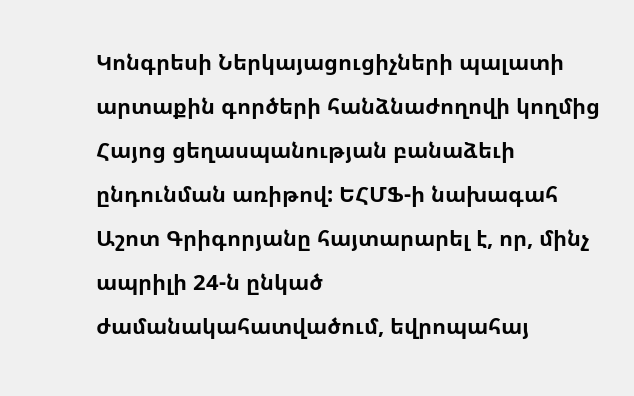Կոնգրեսի Ներկայացուցիչների պալատի արտաքին գործերի հանձնաժողովի կողմից Հայոց ցեղասպանության բանաձեւի ընդունման առիթով: ԵՀՄՖ-ի նախագահ Աշոտ Գրիգորյանը հայտարարել է, որ, մինչ ապրիլի 24-ն ընկած ժամանակահատվածում, եվրոպահայ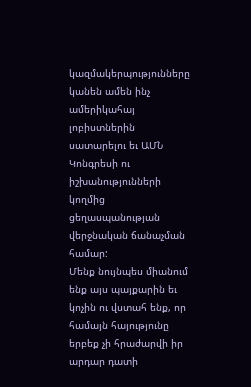կազմակերպությունները կանեն ամեն ինչ ամերիկահայ լոբիստներին սատարելու եւ ԱՄՆ Կոնգրեսի ու իշխանությունների կողմից ցեղասպանության վերջնական ճանաչման համար:
Մենք նույնպես միանում ենք այս պայքարին եւ կոչին ու վստահ ենք, որ համայն հայությունը երբեք չի հրաժարվի իր արդար դատի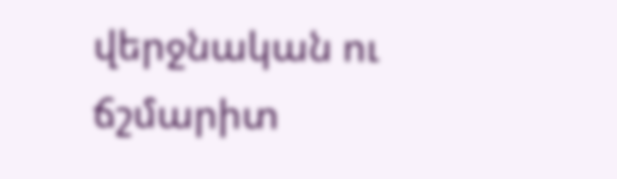վերջնական ու ճշմարիտ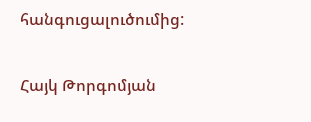հանգուցալուծումից:

Հայկ Թորգոմյան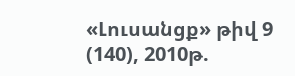«Լուսանցք» թիվ 9 (140), 2010թ.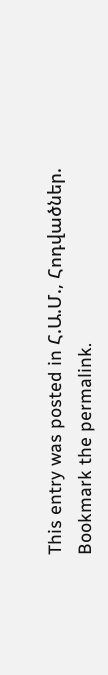This entry was posted in Հ.Ա.Մ., Հոդվածներ. Bookmark the permalink.